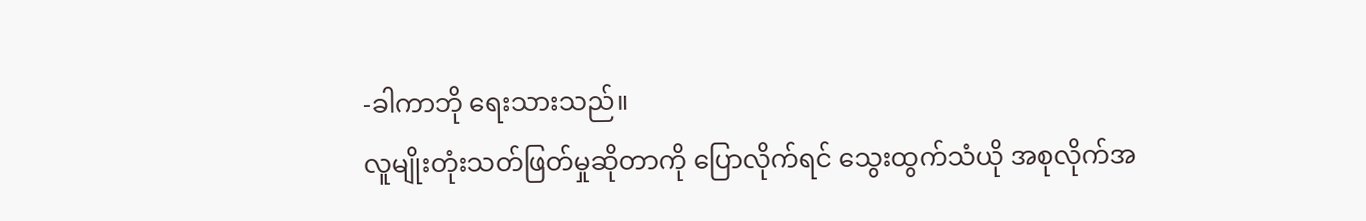-ခါကာဘို ရေးသားသည်။
လူမျိုးတုံးသတ်ဖြတ်မှုဆိုတာကို ပြောလိုက်ရင် သွေးထွက်သံယို အစုလိုက်အ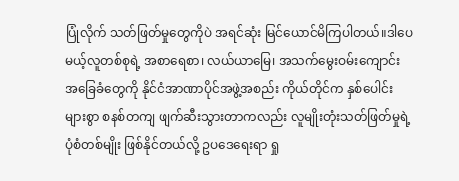ပြုံလိုက် သတ်ဖြတ်မှုတွေကိုပဲ အရင်ဆုံး မြင်ယောင်မိကြပါတယ်။ဒါပေမယ့်လူတစ်စုရဲ့ အစာရေစာ၊ လယ်ယာမြေ၊ အသက်မွေးဝမ်းကျောင်း အခြေခံတွေကို နိုင်ငံအာဏာပိုင်အဖွဲ့အစည်း ကိုယ်တိုင်က နှစ်ပေါင်းများစွာ စနစ်တကျ ဖျက်ဆီးသွားတာကလည်း လူမျိုးတုံးသတ်ဖြတ်မှုရဲ့ ပုံစံတစ်မျိုး ဖြစ်နိုင်တယ်လို့ ဥပဒေရေးရာ ရှု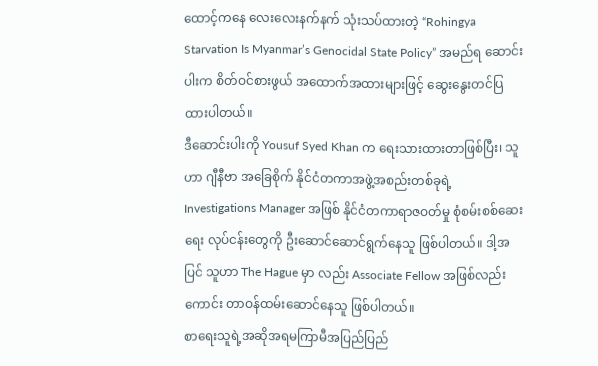ထောင့်ကနေ လေးလေးနက်နက် သုံးသပ်ထားတဲ့ “Rohingya Starvation Is Myanmar’s Genocidal State Policy” အမည်ရ ဆောင်းပါးက စိတ်ဝင်စားဖွယ် အထောက်အထားများဖြင့် ဆွေးနွေးတင်ပြထားပါတယ်။
ဒီဆောင်းပါးကို Yousuf Syed Khan က ရေးသားထားတာဖြစ်ပြီး၊ သူဟာ ဂျီနီဗာ အခြေစိုက် နိုင်ငံတကာအဖွဲ့အစည်းတစ်ခုရဲ့ Investigations Manager အဖြစ် နိုင်ငံတကာရာဇဝတ်မှု စုံစမ်းစစ်ဆေးရေး လုပ်ငန်းတွေကို ဦးဆောင်ဆောင်ရွက်နေသူ ဖြစ်ပါတယ်။ ဒါ့အပြင် သူဟာ The Hague မှာ လည်း Associate Fellow အဖြစ်လည်းကောင်း တာဝန်ထမ်းဆောင်နေသူ ဖြစ်ပါတယ်။
စာရေးသူရဲ့အဆိုအရမကြာမီအပြည်ပြည်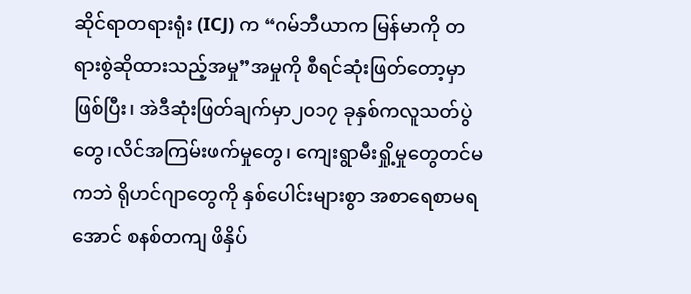ဆိုင်ရာတရားရုံး (ICJ) က “ဂမ်ဘီယာက မြန်မာကို တရားစွဲဆိုထားသည့်အမှု”အမှုကို စီရင်ဆုံးဖြတ်တော့မှာ ဖြစ်ပြီး၊ အဲဒီဆုံးဖြတ်ချက်မှာ၂၀၁၇ ခုနှစ်ကလူသတ်ပွဲတွေ၊လိင်အကြမ်းဖက်မှုတွေ၊ ကျေးရွာမီးရှို့မှုတွေတင်မကဘဲ ရိုဟင်ဂျာတွေကို နှစ်ပေါင်းများစွာ အစာရေစာမရအောင် စနစ်တကျ ဖိနှိပ်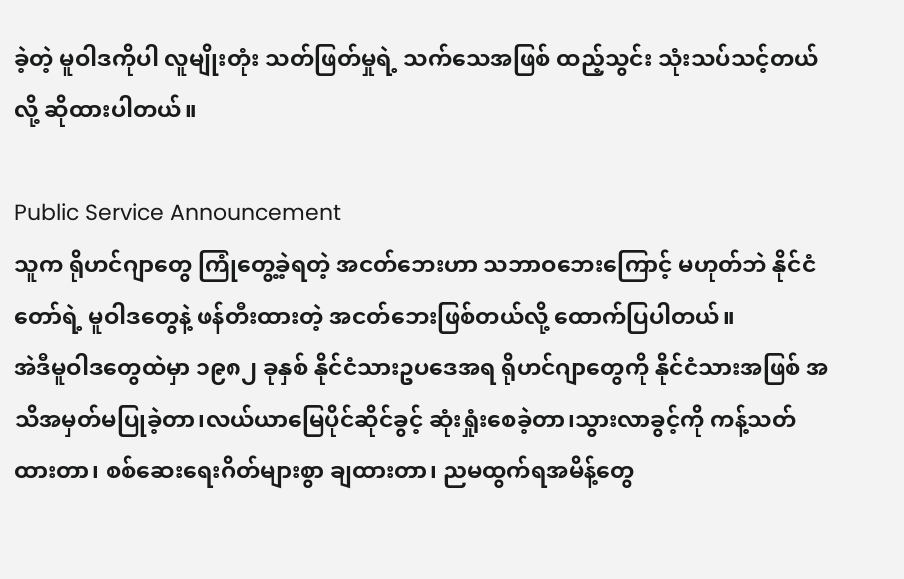ခဲ့တဲ့ မူဝါဒကိုပါ လူမျိုးတုံး သတ်ဖြတ်မှုရဲ့ သက်သေအဖြစ် ထည့်သွင်း သုံးသပ်သင့်တယ်လို့ ဆိုထားပါတယ်။

Public Service Announcement
သူက ရိုဟင်ဂျာတွေ ကြုံတွေ့ခဲ့ရတဲ့ အငတ်ဘေးဟာ သဘာဝဘေးကြောင့် မဟုတ်ဘဲ နိုင်ငံတော်ရဲ့ မူဝါဒတွေနဲ့ ဖန်တီးထားတဲ့ အငတ်ဘေးဖြစ်တယ်လို့ ထောက်ပြပါတယ်။
အဲဒီမူဝါဒတွေထဲမှာ ၁၉၈၂ ခုနှစ် နိုင်ငံသားဥပဒေအရ ရိုဟင်ဂျာတွေကို နိုင်ငံသားအဖြစ် အသိအမှတ်မပြုခဲ့တာ၊လယ်ယာမြေပိုင်ဆိုင်ခွင့် ဆုံးရှုံးစေခဲ့တာ၊သွားလာခွင့်ကို ကန့်သတ်ထားတာ၊ စစ်ဆေးရေးဂိတ်များစွာ ချထားတာ၊ ညမထွက်ရအမိန့်တွေ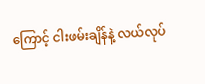ကြောင့် ငါးဖမ်းချိန်နဲ့ လယ်လုပ်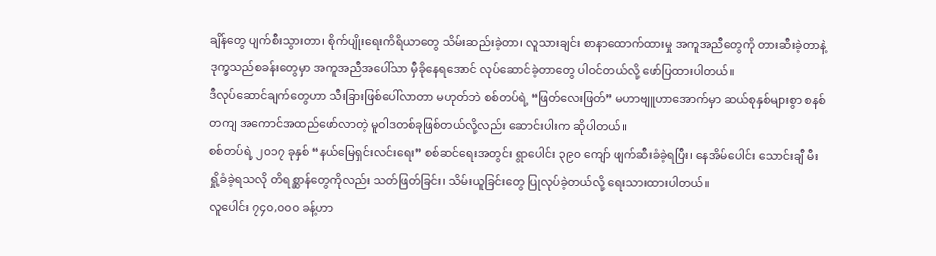ချိန်တွေ ပျက်စီးသွားတာ၊ စိုက်ပျိုးရေးကိရိယာတွေ သိမ်းဆည်းခဲ့တာ၊ လူသားချင်း စာနာထောက်ထားမှု အကူအညီတွေကို တားဆီးခဲ့တာနဲ့ ဒုက္ခသည်စခန်းတွေမှာ အကူအညီအပေါ်သာ မှီခိုနေရအောင် လုပ်ဆောင်ခဲ့တာတွေ ပါဝင်တယ်လို့ ဖော်ပြထားပါတယ်။
ဒီလုပ်ဆောင်ချက်တွေဟာ သီးခြားဖြစ်ပေါ်လာတာ မဟုတ်ဘဲ စစ်တပ်ရဲ့ “ဖြတ်လေးဖြတ်” မဟာဗျူဟာအောက်မှာ ဆယ်စုနှစ်များစွာ စနစ်တကျ အကောင်အထည်ဖော်လာတဲ့ မူဝါဒတစ်ခုဖြစ်တယ်လို့လည်း ဆောင်းပါးက ဆိုပါတယ်။
စစ်တပ်ရဲ့ ၂၀၁၇ ခုနှစ် “နယ်မြေရှင်းလင်းရေး” စစ်ဆင်ရေးအတွင်း ရွာပေါင်း ၃၉၀ ကျော် ဖျက်ဆီးခံခဲ့ရပြီး၊ နေအိမ်ပေါင်း သောင်းချီ မီးရှို့ခံခဲ့ရသလို တိရစ္ဆာန်တွေကိုလည်း သတ်ဖြတ်ခြင်း၊ သိမ်းယူခြင်းတွေ ပြုလုပ်ခဲ့တယ်လို့ ရေးသားထားပါတယ်။
လူပေါင်း ၇၄၀,၀၀၀ ခန့်ဟာ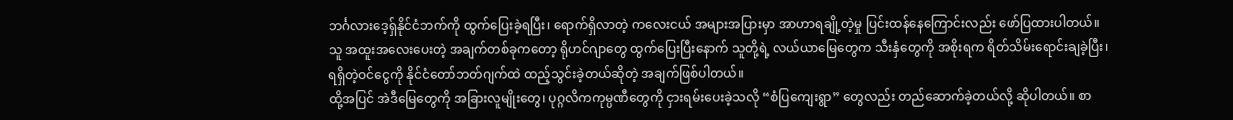ဘင်္ဂလားဒေ့ရှ်နိုင်ငံဘက်ကို ထွက်ပြေးခဲ့ရပြီး၊ ရောက်ရှိလာတဲ့ ကလေးငယ် အများအပြားမှာ အာဟာရချို့တဲ့မှု ပြင်းထန်နေကြောင်းလည်း ဖော်ပြထားပါတယ်။
သူ အထူးအလေးပေးတဲ့ အချက်တစ်ခုကတော့ ရိုဟင်ဂျာတွေ ထွက်ပြေးပြီးနောက် သူတို့ရဲ့ လယ်ယာမြေတွေက သီးနှံတွေကို အစိုးရက ရိတ်သိမ်းရောင်းချခဲ့ပြီး၊ ရရှိတဲ့ဝင်ငွေကို နိုင်ငံတော်ဘတ်ဂျက်ထဲ ထည့်သွင်းခဲ့တယ်ဆိုတဲ့ အချက်ဖြစ်ပါတယ်။
ထို့အပြင် အဲဒီမြေတွေကို အခြားလူမျိုးတွေ၊ ပုဂ္ဂလိကကုမ္ပဏီတွေကို ငှားရမ်းပေးခဲ့သလို “စံပြကျေးရွာ” တွေလည်း တည်ဆောက်ခဲ့တယ်လို့ ဆိုပါတယ်။ စာ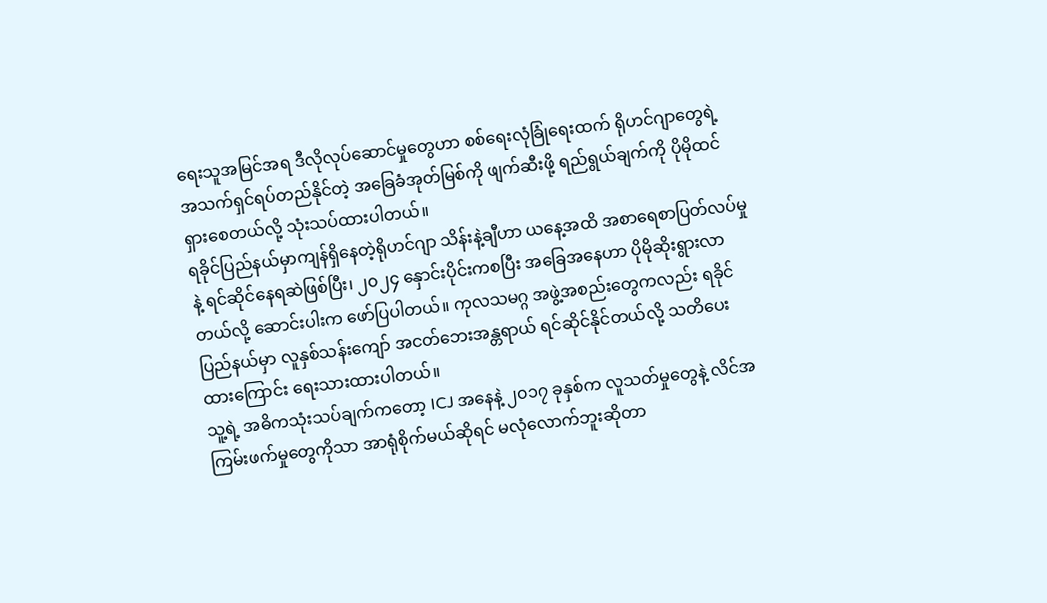ရေးသူအမြင်အရ ဒီလိုလုပ်ဆောင်မှုတွေဟာ စစ်ရေးလုံခြုံရေးထက် ရိုဟင်ဂျာတွေရဲ့ အသက်ရှင်ရပ်တည်နိုင်တဲ့ အခြေခံအုတ်မြစ်ကို ဖျက်ဆီးဖို့ ရည်ရွယ်ချက်ကို ပိုမိုထင်ရှားစေတယ်လို့ သုံးသပ်ထားပါတယ်။
ရခိုင်ပြည်နယ်မှာကျန်ရှိနေတဲ့ရိုဟင်ဂျာ သိန်းနဲ့ချီဟာ ယနေ့အထိ အစာရေစာပြတ်လပ်မှုနဲ့ ရင်ဆိုင်နေရဆဲဖြစ်ပြီး၊ ၂၀၂၄ နှောင်းပိုင်းကစပြီး အခြေအနေဟာ ပိုမိုဆိုးရွားလာတယ်လို့ ဆောင်းပါးက ဖော်ပြပါတယ်။ ကုလသမဂ္ဂ အဖွဲ့အစည်းတွေကလည်း ရခိုင်ပြည်နယ်မှာ လူနှစ်သန်းကျော် အငတ်ဘေးအန္တရာယ် ရင်ဆိုင်နိုင်တယ်လို့ သတိပေးထားကြောင်း ရေးသားထားပါတယ်။
သူ့ရဲ့ အဓိကသုံးသပ်ချက်ကတော့ ICJ အနေနဲ့ ၂၀၁၇ ခုနှစ်က လူသတ်မှုတွေနဲ့ လိင်အကြမ်းဖက်မှုတွေကိုသာ အာရုံစိုက်မယ်ဆိုရင် မလုံလောက်ဘူးဆိုတာ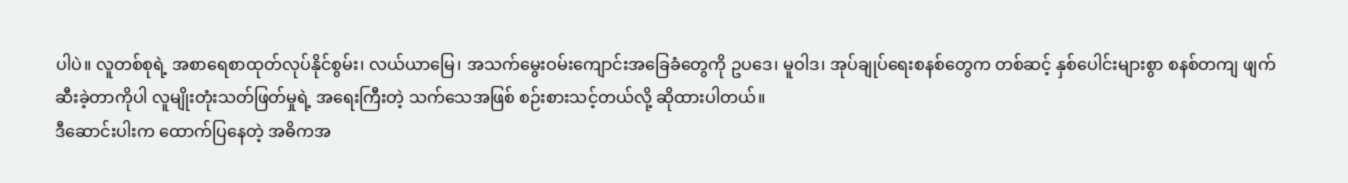ပါပဲ။ လူတစ်စုရဲ့ အစာရေစာထုတ်လုပ်နိုင်စွမ်း၊ လယ်ယာမြေ၊ အသက်မွေးဝမ်းကျောင်းအခြေခံတွေကို ဥပဒေ၊ မူဝါဒ၊ အုပ်ချုပ်ရေးစနစ်တွေက တစ်ဆင့် နှစ်ပေါင်းများစွာ စနစ်တကျ ဖျက်ဆီးခဲ့တာကိုပါ လူမျိုးတုံးသတ်ဖြတ်မှုရဲ့ အရေးကြီးတဲ့ သက်သေအဖြစ် စဉ်းစားသင့်တယ်လို့ ဆိုထားပါတယ်။
ဒီဆောင်းပါးက ထောက်ပြနေတဲ့ အဓိကအ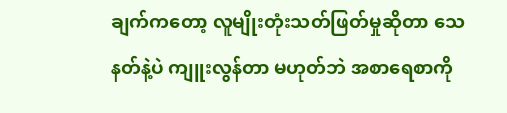ချက်ကတော့ လူမျိုးတုံးသတ်ဖြတ်မှုဆိုတာ သေနတ်နဲ့ပဲ ကျူးလွန်တာ မဟုတ်ဘဲ အစာရေစာကို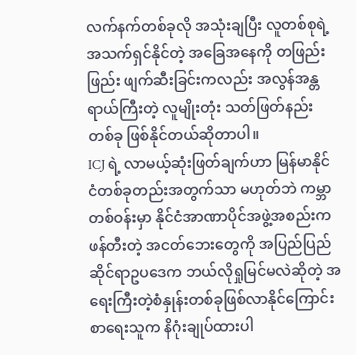လက်နက်တစ်ခုလို အသုံးချပြီး လူတစ်စုရဲ့ အသက်ရှင်နိုင်တဲ့ အခြေအနေကို တဖြည်းဖြည်း ဖျက်ဆီးခြင်းကလည်း အလွန်အန္တရာယ်ကြီးတဲ့ လူမျိုးတုံး သတ်ဖြတ်နည်း တစ်ခု ဖြစ်နိုင်တယ်ဆိုတာပါ။
ICJ ရဲ့ လာမယ့်ဆုံးဖြတ်ချက်ဟာ မြန်မာနိုင်ငံတစ်ခုတည်းအတွက်သာ မဟုတ်ဘဲ ကမ္ဘာတစ်ဝန်းမှာ နိုင်ငံအာဏာပိုင်အဖွဲ့အစည်းက ဖန်တီးတဲ့ အငတ်ဘေးတွေကို အပြည်ပြည်ဆိုင်ရာဥပဒေက ဘယ်လိုရှုမြင်မလဲဆိုတဲ့ အရေးကြီးတဲ့စံနှုန်းတစ်ခုဖြစ်လာနိုင်ကြောင်း စာရေးသူက နိဂုံးချုပ်ထားပါ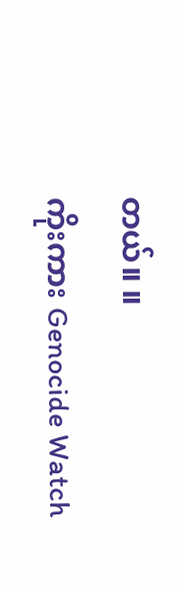တယ်။ ။
ကိုးကား Genocide Watch